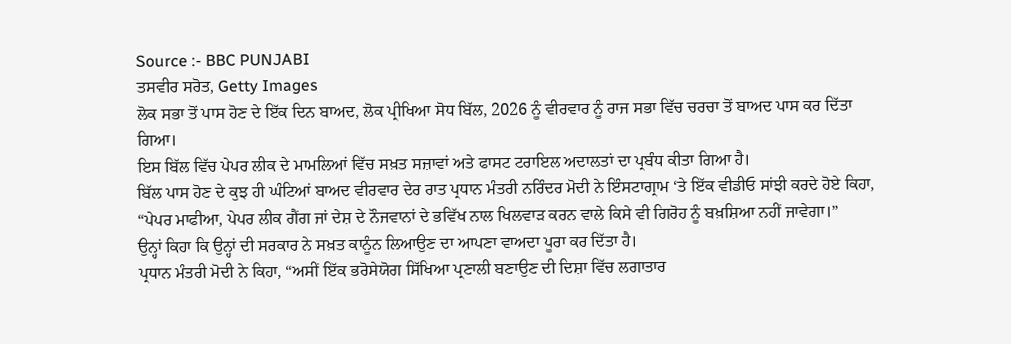Source :- BBC PUNJABI
ਤਸਵੀਰ ਸਰੋਤ, Getty Images
ਲੋਕ ਸਭਾ ਤੋਂ ਪਾਸ ਹੋਣ ਦੇ ਇੱਕ ਦਿਨ ਬਾਅਦ, ਲੋਕ ਪ੍ਰੀਖਿਆ ਸੋਧ ਬਿੱਲ, 2026 ਨੂੰ ਵੀਰਵਾਰ ਨੂੰ ਰਾਜ ਸਭਾ ਵਿੱਚ ਚਰਚਾ ਤੋਂ ਬਾਅਦ ਪਾਸ ਕਰ ਦਿੱਤਾ ਗਿਆ।
ਇਸ ਬਿੱਲ ਵਿੱਚ ਪੇਪਰ ਲੀਕ ਦੇ ਮਾਮਲਿਆਂ ਵਿੱਚ ਸਖ਼ਤ ਸਜ਼ਾਵਾਂ ਅਤੇ ਫਾਸਟ ਟਰਾਇਲ ਅਦਾਲਤਾਂ ਦਾ ਪ੍ਰਬੰਧ ਕੀਤਾ ਗਿਆ ਹੈ।
ਬਿੱਲ ਪਾਸ ਹੋਣ ਦੇ ਕੁਝ ਹੀ ਘੰਟਿਆਂ ਬਾਅਦ ਵੀਰਵਾਰ ਦੇਰ ਰਾਤ ਪ੍ਰਧਾਨ ਮੰਤਰੀ ਨਰਿੰਦਰ ਮੋਦੀ ਨੇ ਇੰਸਟਾਗ੍ਰਾਮ ‘ਤੇ ਇੱਕ ਵੀਡੀਓ ਸਾਂਝੀ ਕਰਦੇ ਹੋਏ ਕਿਹਾ, “ਪੇਪਰ ਮਾਫੀਆ, ਪੇਪਰ ਲੀਕ ਗੈਂਗ ਜਾਂ ਦੇਸ਼ ਦੇ ਨੌਜਵਾਨਾਂ ਦੇ ਭਵਿੱਖ ਨਾਲ ਖਿਲਵਾੜ ਕਰਨ ਵਾਲੇ ਕਿਸੇ ਵੀ ਗਿਰੋਹ ਨੂੰ ਬਖ਼ਸ਼ਿਆ ਨਹੀਂ ਜਾਵੇਗਾ।”
ਉਨ੍ਹਾਂ ਕਿਹਾ ਕਿ ਉਨ੍ਹਾਂ ਦੀ ਸਰਕਾਰ ਨੇ ਸਖ਼ਤ ਕਾਨੂੰਨ ਲਿਆਉਣ ਦਾ ਆਪਣਾ ਵਾਅਦਾ ਪੂਰਾ ਕਰ ਦਿੱਤਾ ਹੈ।
ਪ੍ਰਧਾਨ ਮੰਤਰੀ ਮੋਦੀ ਨੇ ਕਿਹਾ, “ਅਸੀਂ ਇੱਕ ਭਰੋਸੇਯੋਗ ਸਿੱਖਿਆ ਪ੍ਰਣਾਲੀ ਬਣਾਉਣ ਦੀ ਦਿਸ਼ਾ ਵਿੱਚ ਲਗਾਤਾਰ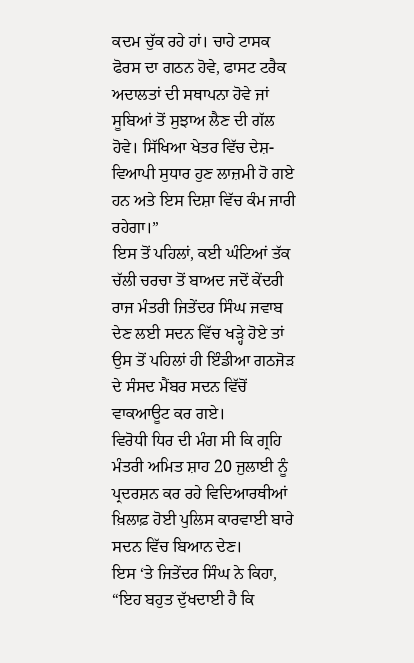ਕਦਮ ਚੁੱਕ ਰਹੇ ਹਾਂ। ਚਾਹੇ ਟਾਸਕ ਫੋਰਸ ਦਾ ਗਠਨ ਹੋਵੇ, ਫਾਸਟ ਟਰੈਕ ਅਦਾਲਤਾਂ ਦੀ ਸਥਾਪਨਾ ਹੋਵੇ ਜਾਂ ਸੂਬਿਆਂ ਤੋਂ ਸੁਝਾਅ ਲੈਣ ਦੀ ਗੱਲ ਹੋਵੇ। ਸਿੱਖਿਆ ਖੇਤਰ ਵਿੱਚ ਦੇਸ਼-ਵਿਆਪੀ ਸੁਧਾਰ ਹੁਣ ਲਾਜ਼ਮੀ ਹੋ ਗਏ ਹਨ ਅਤੇ ਇਸ ਦਿਸ਼ਾ ਵਿੱਚ ਕੰਮ ਜਾਰੀ ਰਹੇਗਾ।”
ਇਸ ਤੋਂ ਪਹਿਲਾਂ, ਕਈ ਘੰਟਿਆਂ ਤੱਕ ਚੱਲੀ ਚਰਚਾ ਤੋਂ ਬਾਅਦ ਜਦੋਂ ਕੇਂਦਰੀ ਰਾਜ ਮੰਤਰੀ ਜਿਤੇਂਦਰ ਸਿੰਘ ਜਵਾਬ ਦੇਣ ਲਈ ਸਦਨ ਵਿੱਚ ਖੜ੍ਹੇ ਹੋਏ ਤਾਂ ਉਸ ਤੋਂ ਪਹਿਲਾਂ ਹੀ ਇੰਡੀਆ ਗਠਜੋੜ ਦੇ ਸੰਸਦ ਮੈਂਬਰ ਸਦਨ ਵਿੱਚੋਂ ਵਾਕਆਊਟ ਕਰ ਗਏ।
ਵਿਰੋਧੀ ਧਿਰ ਦੀ ਮੰਗ ਸੀ ਕਿ ਗ੍ਰਹਿ ਮੰਤਰੀ ਅਮਿਤ ਸ਼ਾਹ 20 ਜੁਲਾਈ ਨੂੰ ਪ੍ਰਦਰਸ਼ਨ ਕਰ ਰਹੇ ਵਿਦਿਆਰਥੀਆਂ ਖ਼ਿਲਾਫ਼ ਹੋਈ ਪੁਲਿਸ ਕਾਰਵਾਈ ਬਾਰੇ ਸਦਨ ਵਿੱਚ ਬਿਆਨ ਦੇਣ।
ਇਸ ‘ਤੇ ਜਿਤੇਂਦਰ ਸਿੰਘ ਨੇ ਕਿਹਾ, “ਇਹ ਬਹੁਤ ਦੁੱਖਦਾਈ ਹੈ ਕਿ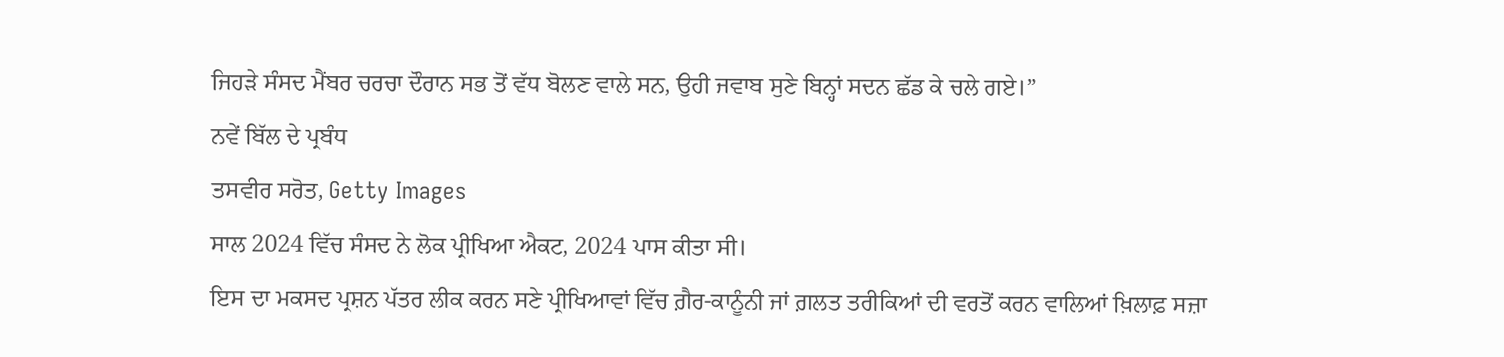ਜਿਹੜੇ ਸੰਸਦ ਮੈਂਬਰ ਚਰਚਾ ਦੌਰਾਨ ਸਭ ਤੋਂ ਵੱਧ ਬੋਲਣ ਵਾਲੇ ਸਨ, ਉਹੀ ਜਵਾਬ ਸੁਣੇ ਬਿਨ੍ਹਾਂ ਸਦਨ ਛੱਡ ਕੇ ਚਲੇ ਗਏ।”
ਨਵੇਂ ਬਿੱਲ ਦੇ ਪ੍ਰਬੰਧ
ਤਸਵੀਰ ਸਰੋਤ, Getty Images
ਸਾਲ 2024 ਵਿੱਚ ਸੰਸਦ ਨੇ ਲੋਕ ਪ੍ਰੀਖਿਆ ਐਕਟ, 2024 ਪਾਸ ਕੀਤਾ ਸੀ।
ਇਸ ਦਾ ਮਕਸਦ ਪ੍ਰਸ਼ਨ ਪੱਤਰ ਲੀਕ ਕਰਨ ਸਣੇ ਪ੍ਰੀਖਿਆਵਾਂ ਵਿੱਚ ਗ਼ੈਰ-ਕਾਨੂੰਨੀ ਜਾਂ ਗ਼ਲਤ ਤਰੀਕਿਆਂ ਦੀ ਵਰਤੋਂ ਕਰਨ ਵਾਲਿਆਂ ਖ਼ਿਲਾਫ਼ ਸਜ਼ਾ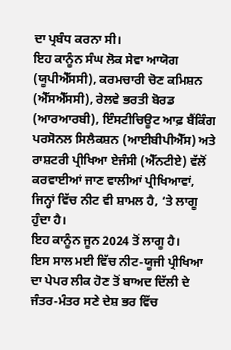ਦਾ ਪ੍ਰਬੰਧ ਕਰਨਾ ਸੀ।
ਇਹ ਕਾਨੂੰਨ ਸੰਘ ਲੋਕ ਸੇਵਾ ਆਯੋਗ (ਯੂਪੀਐੱਸਸੀ), ਕਰਮਚਾਰੀ ਚੋਣ ਕਮਿਸ਼ਨ (ਐੱਸਐੱਸਸੀ), ਰੇਲਵੇ ਭਰਤੀ ਬੋਰਡ (ਆਰਆਰਬੀ), ਇੰਸਟੀਚਿਊਟ ਆਫ਼ ਬੈਂਕਿੰਗ ਪਰਸੋਨਲ ਸਿਲੈਕਸ਼ਨ (ਆਈਬੀਪੀਐੱਸ) ਅਤੇ ਰਾਸ਼ਟਰੀ ਪ੍ਰੀਖਿਆ ਏਜੰਸੀ (ਐੱਨਟੀਏ) ਵੱਲੋਂ ਕਰਵਾਈਆਂ ਜਾਣ ਵਾਲੀਆਂ ਪ੍ਰੀਖਿਆਵਾਂ, ਜਿਨ੍ਹਾਂ ਵਿੱਚ ਨੀਟ ਵੀ ਸ਼ਾਮਲ ਹੈ, ‘ਤੇ ਲਾਗੂ ਹੁੰਦਾ ਹੈ।
ਇਹ ਕਾਨੂੰਨ ਜੂਨ 2024 ਤੋਂ ਲਾਗੂ ਹੈ।
ਇਸ ਸਾਲ ਮਈ ਵਿੱਚ ਨੀਟ-ਯੂਜੀ ਪ੍ਰੀਖਿਆ ਦਾ ਪੇਪਰ ਲੀਕ ਹੋਣ ਤੋਂ ਬਾਅਦ ਦਿੱਲੀ ਦੇ ਜੰਤਰ-ਮੰਤਰ ਸਣੇ ਦੇਸ਼ ਭਰ ਵਿੱਚ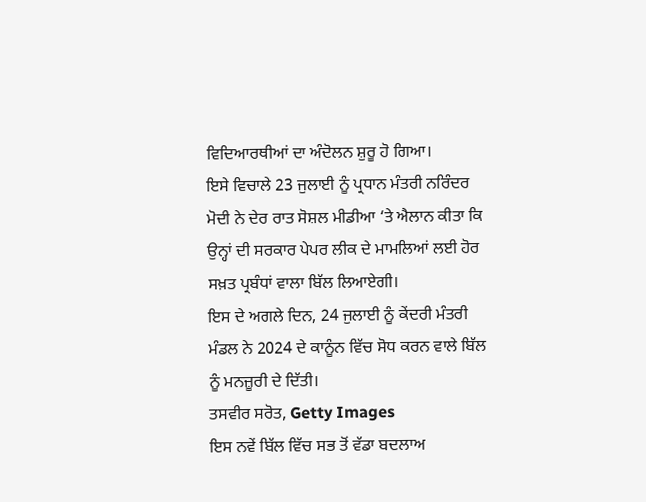ਵਿਦਿਆਰਥੀਆਂ ਦਾ ਅੰਦੋਲਨ ਸ਼ੁਰੂ ਹੋ ਗਿਆ।
ਇਸੇ ਵਿਚਾਲੇ 23 ਜੁਲਾਈ ਨੂੰ ਪ੍ਰਧਾਨ ਮੰਤਰੀ ਨਰਿੰਦਰ ਮੋਦੀ ਨੇ ਦੇਰ ਰਾਤ ਸੋਸ਼ਲ ਮੀਡੀਆ ‘ਤੇ ਐਲਾਨ ਕੀਤਾ ਕਿ ਉਨ੍ਹਾਂ ਦੀ ਸਰਕਾਰ ਪੇਪਰ ਲੀਕ ਦੇ ਮਾਮਲਿਆਂ ਲਈ ਹੋਰ ਸਖ਼ਤ ਪ੍ਰਬੰਧਾਂ ਵਾਲਾ ਬਿੱਲ ਲਿਆਏਗੀ।
ਇਸ ਦੇ ਅਗਲੇ ਦਿਨ, 24 ਜੁਲਾਈ ਨੂੰ ਕੇਂਦਰੀ ਮੰਤਰੀ ਮੰਡਲ ਨੇ 2024 ਦੇ ਕਾਨੂੰਨ ਵਿੱਚ ਸੋਧ ਕਰਨ ਵਾਲੇ ਬਿੱਲ ਨੂੰ ਮਨਜ਼ੂਰੀ ਦੇ ਦਿੱਤੀ।
ਤਸਵੀਰ ਸਰੋਤ, Getty Images
ਇਸ ਨਵੇਂ ਬਿੱਲ ਵਿੱਚ ਸਭ ਤੋਂ ਵੱਡਾ ਬਦਲਾਅ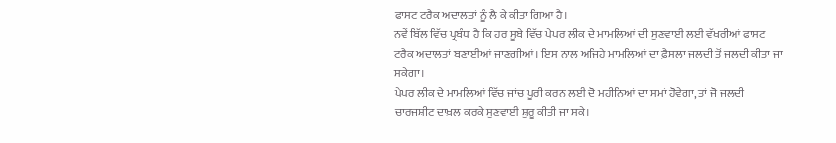ਫਾਸਟ ਟਰੈਕ ਅਦਾਲਤਾਂ ਨੂੰ ਲੈ ਕੇ ਕੀਤਾ ਗਿਆ ਹੈ।
ਨਵੇਂ ਬਿੱਲ ਵਿੱਚ ਪ੍ਰਬੰਧ ਹੈ ਕਿ ਹਰ ਸੂਬੇ ਵਿੱਚ ਪੇਪਰ ਲੀਕ ਦੇ ਮਾਮਲਿਆਂ ਦੀ ਸੁਣਵਾਈ ਲਈ ਵੱਖਰੀਆਂ ਫਾਸਟ ਟਰੈਕ ਅਦਾਲਤਾਂ ਬਣਾਈਆਂ ਜਾਣਗੀਆਂ। ਇਸ ਨਾਲ ਅਜਿਹੇ ਮਾਮਲਿਆਂ ਦਾ ਫ਼ੈਸਲਾ ਜਲਦੀ ਤੋਂ ਜਲਦੀ ਕੀਤਾ ਜਾ ਸਕੇਗਾ।
ਪੇਪਰ ਲੀਕ ਦੇ ਮਾਮਲਿਆਂ ਵਿੱਚ ਜਾਂਚ ਪੂਰੀ ਕਰਨ ਲਈ ਦੋ ਮਹੀਨਿਆਂ ਦਾ ਸਮਾਂ ਹੋਵੇਗਾ, ਤਾਂ ਜੋ ਜਲਦੀ ਚਾਰਜਸ਼ੀਟ ਦਾਖ਼ਲ ਕਰਕੇ ਸੁਣਵਾਈ ਸ਼ੁਰੂ ਕੀਤੀ ਜਾ ਸਕੇ।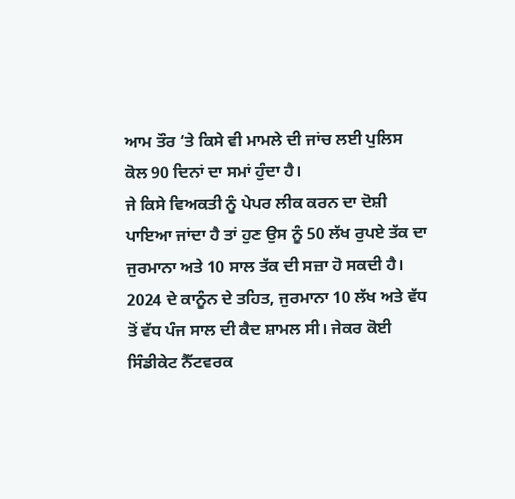ਆਮ ਤੌਰ ‘ਤੇ ਕਿਸੇ ਵੀ ਮਾਮਲੇ ਦੀ ਜਾਂਚ ਲਈ ਪੁਲਿਸ ਕੋਲ 90 ਦਿਨਾਂ ਦਾ ਸਮਾਂ ਹੁੰਦਾ ਹੈ।
ਜੇ ਕਿਸੇ ਵਿਅਕਤੀ ਨੂੰ ਪੇਪਰ ਲੀਕ ਕਰਨ ਦਾ ਦੋਸ਼ੀ ਪਾਇਆ ਜਾਂਦਾ ਹੈ ਤਾਂ ਹੁਣ ਉਸ ਨੂੰ 50 ਲੱਖ ਰੁਪਏ ਤੱਕ ਦਾ ਜੁਰਮਾਨਾ ਅਤੇ 10 ਸਾਲ ਤੱਕ ਦੀ ਸਜ਼ਾ ਹੋ ਸਕਦੀ ਹੈ।
2024 ਦੇ ਕਾਨੂੰਨ ਦੇ ਤਹਿਤ, ਜੁਰਮਾਨਾ 10 ਲੱਖ ਅਤੇ ਵੱਧ ਤੋਂ ਵੱਧ ਪੰਜ ਸਾਲ ਦੀ ਕੈਦ ਸ਼ਾਮਲ ਸੀ। ਜੇਕਰ ਕੋਈ ਸਿੰਡੀਕੇਟ ਨੈੱਟਵਰਕ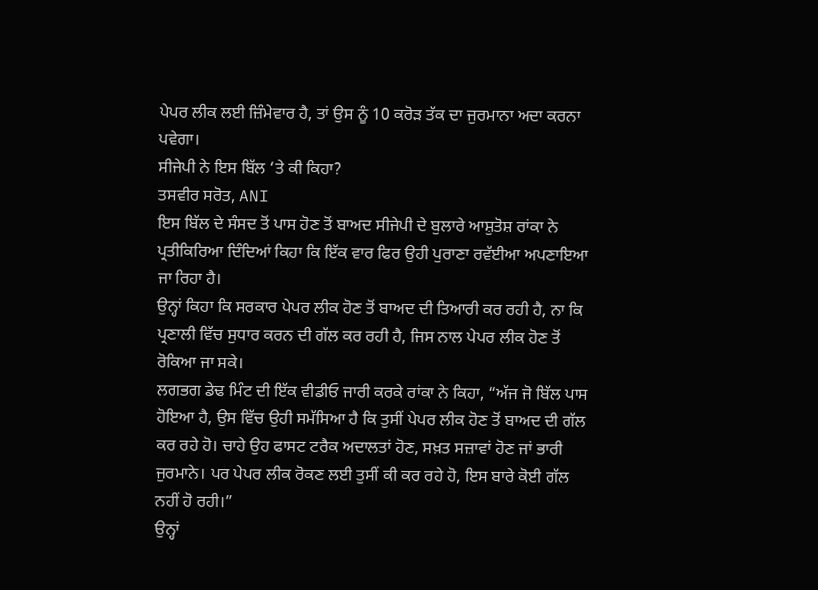ਪੇਪਰ ਲੀਕ ਲਈ ਜ਼ਿੰਮੇਵਾਰ ਹੈ, ਤਾਂ ਉਸ ਨੂੰ 10 ਕਰੋੜ ਤੱਕ ਦਾ ਜੁਰਮਾਨਾ ਅਦਾ ਕਰਨਾ ਪਵੇਗਾ।
ਸੀਜੇਪੀ ਨੇ ਇਸ ਬਿੱਲ ‘ਤੇ ਕੀ ਕਿਹਾ?
ਤਸਵੀਰ ਸਰੋਤ, ANI
ਇਸ ਬਿੱਲ ਦੇ ਸੰਸਦ ਤੋਂ ਪਾਸ ਹੋਣ ਤੋਂ ਬਾਅਦ ਸੀਜੇਪੀ ਦੇ ਬੁਲਾਰੇ ਆਸ਼ੁਤੋਸ਼ ਰਾਂਕਾ ਨੇ ਪ੍ਰਤੀਕਿਰਿਆ ਦਿੰਦਿਆਂ ਕਿਹਾ ਕਿ ਇੱਕ ਵਾਰ ਫਿਰ ਉਹੀ ਪੁਰਾਣਾ ਰਵੱਈਆ ਅਪਣਾਇਆ ਜਾ ਰਿਹਾ ਹੈ।
ਉਨ੍ਹਾਂ ਕਿਹਾ ਕਿ ਸਰਕਾਰ ਪੇਪਰ ਲੀਕ ਹੋਣ ਤੋਂ ਬਾਅਦ ਦੀ ਤਿਆਰੀ ਕਰ ਰਹੀ ਹੈ, ਨਾ ਕਿ ਪ੍ਰਣਾਲੀ ਵਿੱਚ ਸੁਧਾਰ ਕਰਨ ਦੀ ਗੱਲ ਕਰ ਰਹੀ ਹੈ, ਜਿਸ ਨਾਲ ਪੇਪਰ ਲੀਕ ਹੋਣ ਤੋਂ ਰੋਕਿਆ ਜਾ ਸਕੇ।
ਲਗਭਗ ਡੇਢ ਮਿੰਟ ਦੀ ਇੱਕ ਵੀਡੀਓ ਜਾਰੀ ਕਰਕੇ ਰਾਂਕਾ ਨੇ ਕਿਹਾ, “ਅੱਜ ਜੋ ਬਿੱਲ ਪਾਸ ਹੋਇਆ ਹੈ, ਉਸ ਵਿੱਚ ਉਹੀ ਸਮੱਸਿਆ ਹੈ ਕਿ ਤੁਸੀਂ ਪੇਪਰ ਲੀਕ ਹੋਣ ਤੋਂ ਬਾਅਦ ਦੀ ਗੱਲ ਕਰ ਰਹੇ ਹੋ। ਚਾਹੇ ਉਹ ਫਾਸਟ ਟਰੈਕ ਅਦਾਲਤਾਂ ਹੋਣ, ਸਖ਼ਤ ਸਜ਼ਾਵਾਂ ਹੋਣ ਜਾਂ ਭਾਰੀ ਜੁਰਮਾਨੇ। ਪਰ ਪੇਪਰ ਲੀਕ ਰੋਕਣ ਲਈ ਤੁਸੀਂ ਕੀ ਕਰ ਰਹੇ ਹੋ, ਇਸ ਬਾਰੇ ਕੋਈ ਗੱਲ ਨਹੀਂ ਹੋ ਰਹੀ।”
ਉਨ੍ਹਾਂ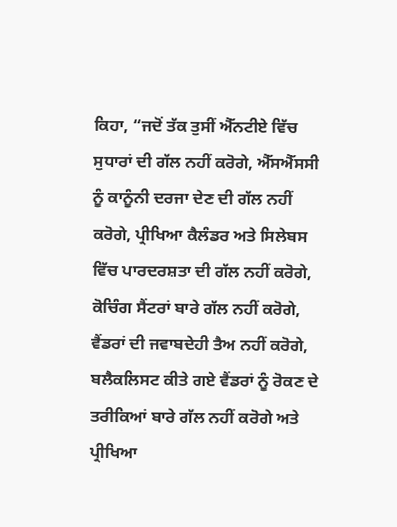ਕਿਹਾ, “ਜਦੋਂ ਤੱਕ ਤੁਸੀਂ ਐੱਨਟੀਏ ਵਿੱਚ ਸੁਧਾਰਾਂ ਦੀ ਗੱਲ ਨਹੀਂ ਕਰੋਗੇ, ਐੱਸਐੱਸਸੀ ਨੂੰ ਕਾਨੂੰਨੀ ਦਰਜਾ ਦੇਣ ਦੀ ਗੱਲ ਨਹੀਂ ਕਰੋਗੇ, ਪ੍ਰੀਖਿਆ ਕੈਲੰਡਰ ਅਤੇ ਸਿਲੇਬਸ ਵਿੱਚ ਪਾਰਦਰਸ਼ਤਾ ਦੀ ਗੱਲ ਨਹੀਂ ਕਰੋਗੇ, ਕੋਚਿੰਗ ਸੈਂਟਰਾਂ ਬਾਰੇ ਗੱਲ ਨਹੀਂ ਕਰੋਗੇ, ਵੈਂਡਰਾਂ ਦੀ ਜਵਾਬਦੇਹੀ ਤੈਅ ਨਹੀਂ ਕਰੋਗੇ, ਬਲੈਕਲਿਸਟ ਕੀਤੇ ਗਏ ਵੈਂਡਰਾਂ ਨੂੰ ਰੋਕਣ ਦੇ ਤਰੀਕਿਆਂ ਬਾਰੇ ਗੱਲ ਨਹੀਂ ਕਰੋਗੇ ਅਤੇ ਪ੍ਰੀਖਿਆ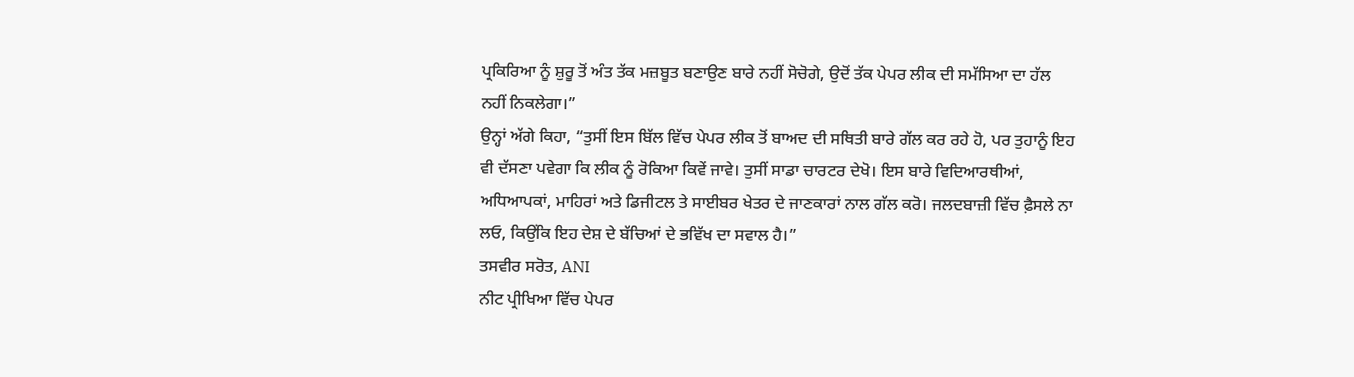ਪ੍ਰਕਿਰਿਆ ਨੂੰ ਸ਼ੁਰੂ ਤੋਂ ਅੰਤ ਤੱਕ ਮਜ਼ਬੂਤ ਬਣਾਉਣ ਬਾਰੇ ਨਹੀਂ ਸੋਚੋਗੇ, ਉਦੋਂ ਤੱਕ ਪੇਪਰ ਲੀਕ ਦੀ ਸਮੱਸਿਆ ਦਾ ਹੱਲ ਨਹੀਂ ਨਿਕਲੇਗਾ।”
ਉਨ੍ਹਾਂ ਅੱਗੇ ਕਿਹਾ, “ਤੁਸੀਂ ਇਸ ਬਿੱਲ ਵਿੱਚ ਪੇਪਰ ਲੀਕ ਤੋਂ ਬਾਅਦ ਦੀ ਸਥਿਤੀ ਬਾਰੇ ਗੱਲ ਕਰ ਰਹੇ ਹੋ, ਪਰ ਤੁਹਾਨੂੰ ਇਹ ਵੀ ਦੱਸਣਾ ਪਵੇਗਾ ਕਿ ਲੀਕ ਨੂੰ ਰੋਕਿਆ ਕਿਵੇਂ ਜਾਵੇ। ਤੁਸੀਂ ਸਾਡਾ ਚਾਰਟਰ ਦੇਖੋ। ਇਸ ਬਾਰੇ ਵਿਦਿਆਰਥੀਆਂ, ਅਧਿਆਪਕਾਂ, ਮਾਹਿਰਾਂ ਅਤੇ ਡਿਜੀਟਲ ਤੇ ਸਾਈਬਰ ਖੇਤਰ ਦੇ ਜਾਣਕਾਰਾਂ ਨਾਲ ਗੱਲ ਕਰੋ। ਜਲਦਬਾਜ਼ੀ ਵਿੱਚ ਫ਼ੈਸਲੇ ਨਾ ਲਓ, ਕਿਉਂਕਿ ਇਹ ਦੇਸ਼ ਦੇ ਬੱਚਿਆਂ ਦੇ ਭਵਿੱਖ ਦਾ ਸਵਾਲ ਹੈ।”
ਤਸਵੀਰ ਸਰੋਤ, ANI
ਨੀਟ ਪ੍ਰੀਖਿਆ ਵਿੱਚ ਪੇਪਰ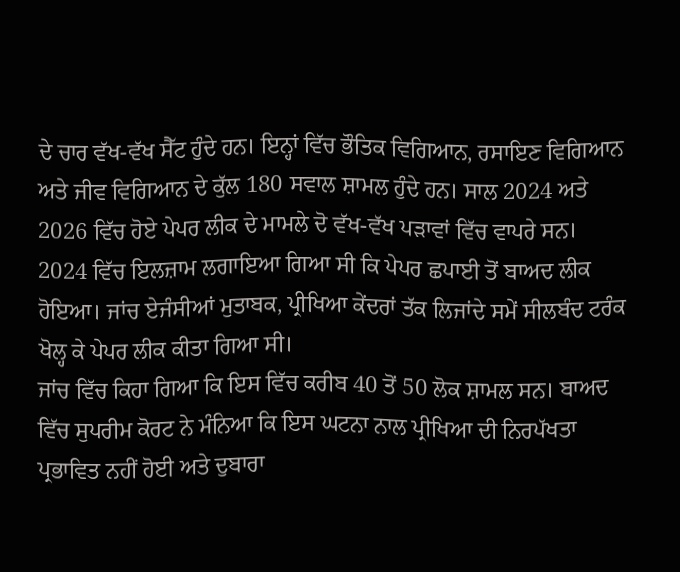ਦੇ ਚਾਰ ਵੱਖ-ਵੱਖ ਸੈੱਟ ਹੁੰਦੇ ਹਨ। ਇਨ੍ਹਾਂ ਵਿੱਚ ਭੌਤਿਕ ਵਿਗਿਆਨ, ਰਸਾਇਣ ਵਿਗਿਆਨ ਅਤੇ ਜੀਵ ਵਿਗਿਆਨ ਦੇ ਕੁੱਲ 180 ਸਵਾਲ ਸ਼ਾਮਲ ਹੁੰਦੇ ਹਨ। ਸਾਲ 2024 ਅਤੇ 2026 ਵਿੱਚ ਹੋਏ ਪੇਪਰ ਲੀਕ ਦੇ ਮਾਮਲੇ ਦੋ ਵੱਖ-ਵੱਖ ਪੜਾਵਾਂ ਵਿੱਚ ਵਾਪਰੇ ਸਨ।
2024 ਵਿੱਚ ਇਲਜ਼ਾਮ ਲਗਾਇਆ ਗਿਆ ਸੀ ਕਿ ਪੇਪਰ ਛਪਾਈ ਤੋਂ ਬਾਅਦ ਲੀਕ ਹੋਇਆ। ਜਾਂਚ ਏਜੰਸੀਆਂ ਮੁਤਾਬਕ, ਪ੍ਰੀਖਿਆ ਕੇਂਦਰਾਂ ਤੱਕ ਲਿਜਾਂਦੇ ਸਮੇਂ ਸੀਲਬੰਦ ਟਰੰਕ ਖੋਲ੍ਹ ਕੇ ਪੇਪਰ ਲੀਕ ਕੀਤਾ ਗਿਆ ਸੀ।
ਜਾਂਚ ਵਿੱਚ ਕਿਹਾ ਗਿਆ ਕਿ ਇਸ ਵਿੱਚ ਕਰੀਬ 40 ਤੋਂ 50 ਲੋਕ ਸ਼ਾਮਲ ਸਨ। ਬਾਅਦ ਵਿੱਚ ਸੁਪਰੀਮ ਕੋਰਟ ਨੇ ਮੰਨਿਆ ਕਿ ਇਸ ਘਟਨਾ ਨਾਲ ਪ੍ਰੀਖਿਆ ਦੀ ਨਿਰਪੱਖਤਾ ਪ੍ਰਭਾਵਿਤ ਨਹੀਂ ਹੋਈ ਅਤੇ ਦੁਬਾਰਾ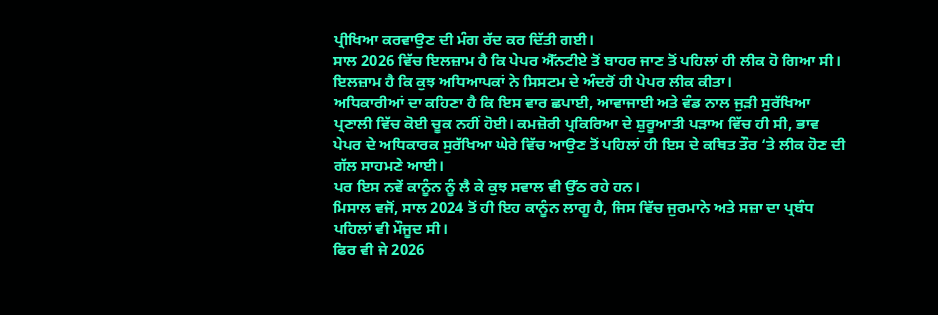ਪ੍ਰੀਖਿਆ ਕਰਵਾਉਣ ਦੀ ਮੰਗ ਰੱਦ ਕਰ ਦਿੱਤੀ ਗਈ।
ਸਾਲ 2026 ਵਿੱਚ ਇਲਜ਼ਾਮ ਹੈ ਕਿ ਪੇਪਰ ਐੱਨਟੀਏ ਤੋਂ ਬਾਹਰ ਜਾਣ ਤੋਂ ਪਹਿਲਾਂ ਹੀ ਲੀਕ ਹੋ ਗਿਆ ਸੀ। ਇਲਜ਼ਾਮ ਹੈ ਕਿ ਕੁਝ ਅਧਿਆਪਕਾਂ ਨੇ ਸਿਸਟਮ ਦੇ ਅੰਦਰੋਂ ਹੀ ਪੇਪਰ ਲੀਕ ਕੀਤਾ।
ਅਧਿਕਾਰੀਆਂ ਦਾ ਕਹਿਣਾ ਹੈ ਕਿ ਇਸ ਵਾਰ ਛਪਾਈ, ਆਵਾਜਾਈ ਅਤੇ ਵੰਡ ਨਾਲ ਜੁੜੀ ਸੁਰੱਖਿਆ ਪ੍ਰਣਾਲੀ ਵਿੱਚ ਕੋਈ ਚੂਕ ਨਹੀਂ ਹੋਈ। ਕਮਜ਼ੋਰੀ ਪ੍ਰਕਿਰਿਆ ਦੇ ਸ਼ੁਰੂਆਤੀ ਪੜਾਅ ਵਿੱਚ ਹੀ ਸੀ, ਭਾਵ ਪੇਪਰ ਦੇ ਅਧਿਕਾਰਕ ਸੁਰੱਖਿਆ ਘੇਰੇ ਵਿੱਚ ਆਉਣ ਤੋਂ ਪਹਿਲਾਂ ਹੀ ਇਸ ਦੇ ਕਥਿਤ ਤੌਰ ‘ਤੇ ਲੀਕ ਹੋਣ ਦੀ ਗੱਲ ਸਾਹਮਣੇ ਆਈ।
ਪਰ ਇਸ ਨਵੇਂ ਕਾਨੂੰਨ ਨੂੰ ਲੈ ਕੇ ਕੁਝ ਸਵਾਲ ਵੀ ਉੱਠ ਰਹੇ ਹਨ।
ਮਿਸਾਲ ਵਜੋਂ, ਸਾਲ 2024 ਤੋਂ ਹੀ ਇਹ ਕਾਨੂੰਨ ਲਾਗੂ ਹੈ, ਜਿਸ ਵਿੱਚ ਜੁਰਮਾਨੇ ਅਤੇ ਸਜ਼ਾ ਦਾ ਪ੍ਰਬੰਧ ਪਹਿਲਾਂ ਵੀ ਮੌਜੂਦ ਸੀ।
ਫਿਰ ਵੀ ਜੇ 2026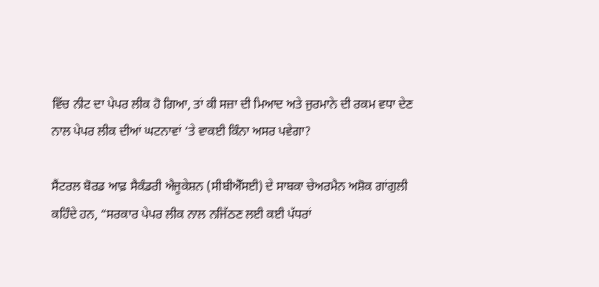ਵਿੱਚ ਨੀਟ ਦਾ ਪੇਪਰ ਲੀਕ ਹੋ ਗਿਆ, ਤਾਂ ਕੀ ਸਜ਼ਾ ਦੀ ਮਿਆਦ ਅਤੇ ਜੁਰਮਾਨੇ ਦੀ ਰਕਮ ਵਧਾ ਦੇਣ ਨਾਲ ਪੇਪਰ ਲੀਕ ਦੀਆਂ ਘਟਨਾਵਾਂ ‘ਤੇ ਵਾਕਈ ਕਿੰਨਾ ਅਸਰ ਪਵੇਗਾ?

ਸੈਂਟਰਲ ਬੋਰਡ ਆਫ਼ ਸੈਕੰਡਰੀ ਐਜੂਕੇਸ਼ਨ (ਸੀਬੀਐੱਸਈ) ਦੇ ਸਾਬਕਾ ਚੇਅਰਮੈਨ ਅਸ਼ੋਕ ਗਾਂਗੁਲੀ ਕਹਿੰਦੇ ਹਨ, “ਸਰਕਾਰ ਪੇਪਰ ਲੀਕ ਨਾਲ ਨਜਿੱਠਣ ਲਈ ਕਈ ਪੱਧਰਾਂ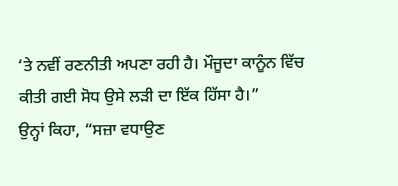‘ਤੇ ਨਵੀਂ ਰਣਨੀਤੀ ਅਪਣਾ ਰਹੀ ਹੈ। ਮੌਜੂਦਾ ਕਾਨੂੰਨ ਵਿੱਚ ਕੀਤੀ ਗਈ ਸੋਧ ਉਸੇ ਲੜੀ ਦਾ ਇੱਕ ਹਿੱਸਾ ਹੈ।”
ਉਨ੍ਹਾਂ ਕਿਹਾ, “ਸਜ਼ਾ ਵਧਾਉਣ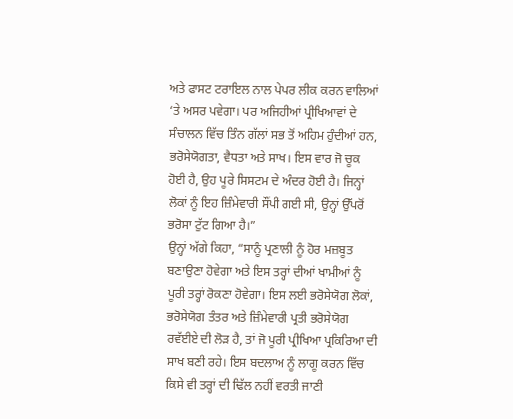ਅਤੇ ਫਾਸਟ ਟਰਾਇਲ ਨਾਲ ਪੇਪਰ ਲੀਕ ਕਰਨ ਵਾਲਿਆਂ ‘ਤੇ ਅਸਰ ਪਵੇਗਾ। ਪਰ ਅਜਿਹੀਆਂ ਪ੍ਰੀਖਿਆਵਾਂ ਦੇ ਸੰਚਾਲਨ ਵਿੱਚ ਤਿੰਨ ਗੱਲਾਂ ਸਭ ਤੋਂ ਅਹਿਮ ਹੁੰਦੀਆਂ ਹਨ, ਭਰੋਸੇਯੋਗਤਾ, ਵੈਧਤਾ ਅਤੇ ਸਾਖ। ਇਸ ਵਾਰ ਜੋ ਚੂਕ ਹੋਈ ਹੈ, ਉਹ ਪੂਰੇ ਸਿਸਟਮ ਦੇ ਅੰਦਰ ਹੋਈ ਹੈ। ਜਿਨ੍ਹਾਂ ਲੋਕਾਂ ਨੂੰ ਇਹ ਜ਼ਿੰਮੇਵਾਰੀ ਸੌਂਪੀ ਗਈ ਸੀ, ਉਨ੍ਹਾਂ ਉੱਪਰੋਂ ਭਰੋਸਾ ਟੁੱਟ ਗਿਆ ਹੈ।”
ਉਨ੍ਹਾਂ ਅੱਗੇ ਕਿਹਾ, “ਸਾਨੂੰ ਪ੍ਰਣਾਲੀ ਨੂੰ ਹੋਰ ਮਜ਼ਬੂਤ ਬਣਾਉਣਾ ਹੋਵੇਗਾ ਅਤੇ ਇਸ ਤਰ੍ਹਾਂ ਦੀਆਂ ਖਾਮੀਆਂ ਨੂੰ ਪੂਰੀ ਤਰ੍ਹਾਂ ਰੋਕਣਾ ਹੋਵੇਗਾ। ਇਸ ਲਈ ਭਰੋਸੇਯੋਗ ਲੋਕਾਂ, ਭਰੋਸੇਯੋਗ ਤੰਤਰ ਅਤੇ ਜ਼ਿੰਮੇਵਾਰੀ ਪ੍ਰਤੀ ਭਰੋਸੇਯੋਗ ਰਵੱਈਏ ਦੀ ਲੋੜ ਹੈ, ਤਾਂ ਜੋ ਪੂਰੀ ਪ੍ਰੀਖਿਆ ਪ੍ਰਕਿਰਿਆ ਦੀ ਸਾਖ ਬਣੀ ਰਹੇ। ਇਸ ਬਦਲਾਅ ਨੂੰ ਲਾਗੂ ਕਰਨ ਵਿੱਚ ਕਿਸੇ ਵੀ ਤਰ੍ਹਾਂ ਦੀ ਢਿੱਲ ਨਹੀਂ ਵਰਤੀ ਜਾਣੀ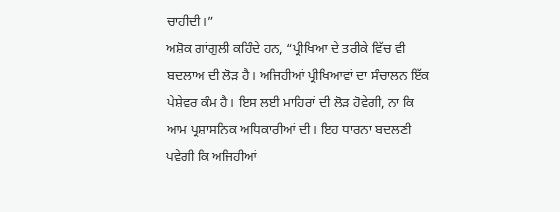ਚਾਹੀਦੀ।”
ਅਸ਼ੋਕ ਗਾਂਗੁਲੀ ਕਹਿੰਦੇ ਹਨ, “ਪ੍ਰੀਖਿਆ ਦੇ ਤਰੀਕੇ ਵਿੱਚ ਵੀ ਬਦਲਾਅ ਦੀ ਲੋੜ ਹੈ। ਅਜਿਹੀਆਂ ਪ੍ਰੀਖਿਆਵਾਂ ਦਾ ਸੰਚਾਲਨ ਇੱਕ ਪੇਸ਼ੇਵਰ ਕੰਮ ਹੈ। ਇਸ ਲਈ ਮਾਹਿਰਾਂ ਦੀ ਲੋੜ ਹੋਵੇਗੀ, ਨਾ ਕਿ ਆਮ ਪ੍ਰਸ਼ਾਸਨਿਕ ਅਧਿਕਾਰੀਆਂ ਦੀ। ਇਹ ਧਾਰਨਾ ਬਦਲਣੀ ਪਵੇਗੀ ਕਿ ਅਜਿਹੀਆਂ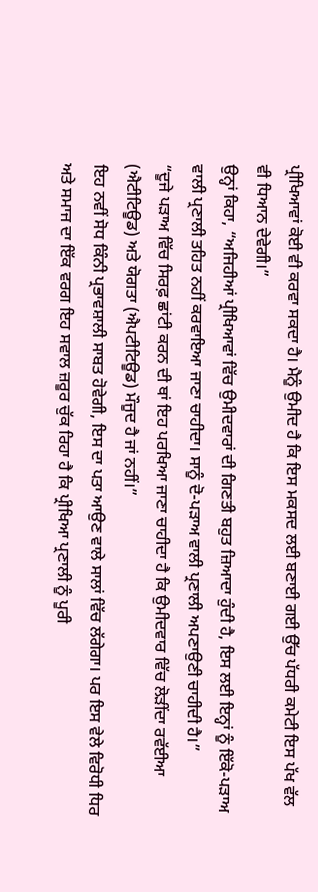ਪ੍ਰੀਖਿਆਵਾਂ ਕੋਈ ਵੀ ਕਰਵਾ ਸਕਦਾ ਹੈ। ਮੈਨੂੰ ਉਮੀਦ ਹੈ ਕਿ ਇਸ ਮਕਸਦ ਲਈ ਬਣਾਈ ਗਈ ਉੱਚ ਪੱਧਰੀ ਕਮੇਟੀ ਇਸ ਪੱਖ ਵੱਲ ਵੀ ਧਿਆਨ ਦੇਵੇਗੀ।”
ਉਨ੍ਹਾਂ ਕਿਹਾ, “ਅਜਿਹੀਆਂ ਪ੍ਰੀਖਿਆਵਾਂ ਵਿੱਚ ਉਮੀਦਵਾਰਾਂ ਦੀ ਗਿਣਤੀ ਬਹੁਤ ਜ਼ਿਆਦਾ ਹੁੰਦੀ ਹੈ, ਇਸ ਲਈ ਇਨ੍ਹਾਂ ਨੂੰ ਇੱਕੋ-ਪੜਾਅ ਵਾਲੀ ਪ੍ਰਣਾਲੀ ਤਹਿਤ ਨਹੀਂ ਕਰਵਾਇਆ ਜਾਣਾ ਚਾਹੀਦਾ। ਸਾਨੂੰ ਦੋ-ਪੜਾਅ ਵਾਲੀ ਪ੍ਰਣਾਲੀ ਅਪਣਾਉਣੀ ਚਾਹੀਦੀ ਹੈ।”
“ਦੂਜੇ ਪੜਾਅ ਵਿੱਚ ਸਿਰਫ਼ ਛਾਂਟੀ ਕਰਨ ਦੀ ਥਾਂ ਇਹ ਪਰਖਿਆ ਜਾਣਾ ਚਾਹੀਦਾ ਹੈ ਕਿ ਉਮੀਦਵਾਰ ਵਿੱਚ ਲੋੜੀਂਦਾ ਰਵੱਈਆ (ਐਟੀਟਿਊਡ) ਅਤੇ ਯੋਗਤਾ (ਐਪਟੀਟਿਊਡ) ਮੌਜੂਦ ਹੈ ਜਾਂ ਨਹੀਂ।”
ਇਹ ਨਵੀਂ ਸੋਧ ਕਿੰਨੀ ਪ੍ਰਭਾਵਸ਼ਾਲੀ ਸਾਬਤ ਹੋਵੇਗੀ, ਇਸ ਦਾ ਪਤਾ ਆਉਣ ਵਾਲੇ ਸਾਲਾਂ ਵਿੱਚ ਲੱਗੇਗਾ। ਪਰ ਇਸ ਵੇਲੇ ਵਿਰੋਧੀ ਧਿਰ ਅਤੇ ਸਮਾਜ ਦਾ ਇੱਕ ਵਰਗ ਇਹ ਸਵਾਲ ਜ਼ਰੂਰ ਚੁੱਕ ਰਿਹਾ ਹੈ ਕਿ ਪ੍ਰੀਖਿਆ ਪ੍ਰਣਾਲੀ ਨੂੰ ਪੂਰੀ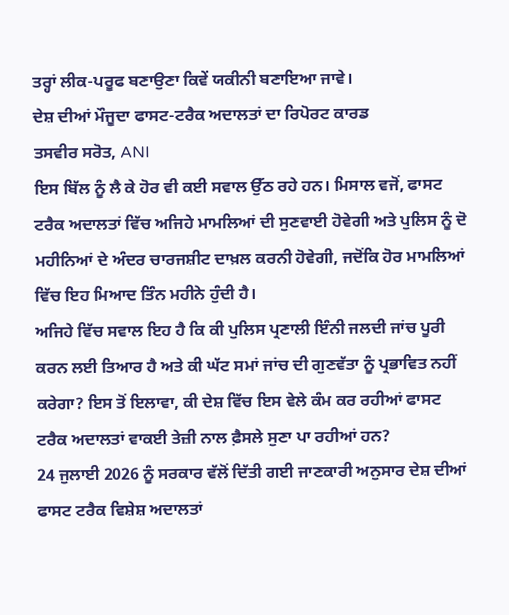ਤਰ੍ਹਾਂ ਲੀਕ-ਪਰੂਫ ਬਣਾਉਣਾ ਕਿਵੇਂ ਯਕੀਨੀ ਬਣਾਇਆ ਜਾਵੇ।
ਦੇਸ਼ ਦੀਆਂ ਮੌਜੂਦਾ ਫਾਸਟ-ਟਰੈਕ ਅਦਾਲਤਾਂ ਦਾ ਰਿਪੋਰਟ ਕਾਰਡ
ਤਸਵੀਰ ਸਰੋਤ, ANI
ਇਸ ਬਿੱਲ ਨੂੰ ਲੈ ਕੇ ਹੋਰ ਵੀ ਕਈ ਸਵਾਲ ਉੱਠ ਰਹੇ ਹਨ। ਮਿਸਾਲ ਵਜੋਂ, ਫਾਸਟ ਟਰੈਕ ਅਦਾਲਤਾਂ ਵਿੱਚ ਅਜਿਹੇ ਮਾਮਲਿਆਂ ਦੀ ਸੁਣਵਾਈ ਹੋਵੇਗੀ ਅਤੇ ਪੁਲਿਸ ਨੂੰ ਦੋ ਮਹੀਨਿਆਂ ਦੇ ਅੰਦਰ ਚਾਰਜਸ਼ੀਟ ਦਾਖ਼ਲ ਕਰਨੀ ਹੋਵੇਗੀ, ਜਦੋਂਕਿ ਹੋਰ ਮਾਮਲਿਆਂ ਵਿੱਚ ਇਹ ਮਿਆਦ ਤਿੰਨ ਮਹੀਨੇ ਹੁੰਦੀ ਹੈ।
ਅਜਿਹੇ ਵਿੱਚ ਸਵਾਲ ਇਹ ਹੈ ਕਿ ਕੀ ਪੁਲਿਸ ਪ੍ਰਣਾਲੀ ਇੰਨੀ ਜਲਦੀ ਜਾਂਚ ਪੂਰੀ ਕਰਨ ਲਈ ਤਿਆਰ ਹੈ ਅਤੇ ਕੀ ਘੱਟ ਸਮਾਂ ਜਾਂਚ ਦੀ ਗੁਣਵੱਤਾ ਨੂੰ ਪ੍ਰਭਾਵਿਤ ਨਹੀਂ ਕਰੇਗਾ? ਇਸ ਤੋਂ ਇਲਾਵਾ, ਕੀ ਦੇਸ਼ ਵਿੱਚ ਇਸ ਵੇਲੇ ਕੰਮ ਕਰ ਰਹੀਆਂ ਫਾਸਟ ਟਰੈਕ ਅਦਾਲਤਾਂ ਵਾਕਈ ਤੇਜ਼ੀ ਨਾਲ ਫ਼ੈਸਲੇ ਸੁਣਾ ਪਾ ਰਹੀਆਂ ਹਨ?
24 ਜੁਲਾਈ 2026 ਨੂੰ ਸਰਕਾਰ ਵੱਲੋਂ ਦਿੱਤੀ ਗਈ ਜਾਣਕਾਰੀ ਅਨੁਸਾਰ ਦੇਸ਼ ਦੀਆਂ ਫਾਸਟ ਟਰੈਕ ਵਿਸ਼ੇਸ਼ ਅਦਾਲਤਾਂ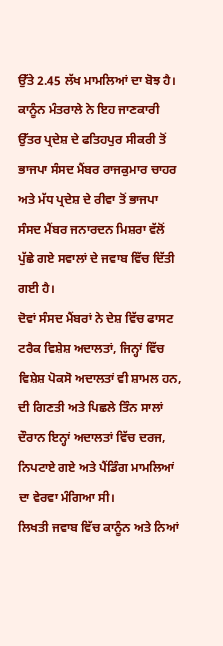ਉੱਤੇ 2.45 ਲੱਖ ਮਾਮਲਿਆਂ ਦਾ ਬੋਝ ਹੈ।
ਕਾਨੂੰਨ ਮੰਤਰਾਲੇ ਨੇ ਇਹ ਜਾਣਕਾਰੀ ਉੱਤਰ ਪ੍ਰਦੇਸ਼ ਦੇ ਫਤਿਹਪੁਰ ਸੀਕਰੀ ਤੋਂ ਭਾਜਪਾ ਸੰਸਦ ਮੈਂਬਰ ਰਾਜਕੁਮਾਰ ਚਾਹਰ ਅਤੇ ਮੱਧ ਪ੍ਰਦੇਸ਼ ਦੇ ਰੀਵਾ ਤੋਂ ਭਾਜਪਾ ਸੰਸਦ ਮੈਂਬਰ ਜਨਾਰਦਨ ਮਿਸ਼ਰਾ ਵੱਲੋਂ ਪੁੱਛੇ ਗਏ ਸਵਾਲਾਂ ਦੇ ਜਵਾਬ ਵਿੱਚ ਦਿੱਤੀ ਗਈ ਹੈ।
ਦੋਵਾਂ ਸੰਸਦ ਮੈਂਬਰਾਂ ਨੇ ਦੇਸ਼ ਵਿੱਚ ਫਾਸਟ ਟਰੈਕ ਵਿਸ਼ੇਸ਼ ਅਦਾਲਤਾਂ, ਜਿਨ੍ਹਾਂ ਵਿੱਚ ਵਿਸ਼ੇਸ਼ ਪੋਕਸੋ ਅਦਾਲਤਾਂ ਵੀ ਸ਼ਾਮਲ ਹਨ, ਦੀ ਗਿਣਤੀ ਅਤੇ ਪਿਛਲੇ ਤਿੰਨ ਸਾਲਾਂ ਦੌਰਾਨ ਇਨ੍ਹਾਂ ਅਦਾਲਤਾਂ ਵਿੱਚ ਦਰਜ, ਨਿਪਟਾਏ ਗਏ ਅਤੇ ਪੈਂਡਿੰਗ ਮਾਮਲਿਆਂ ਦਾ ਵੇਰਵਾ ਮੰਗਿਆ ਸੀ।
ਲਿਖਤੀ ਜਵਾਬ ਵਿੱਚ ਕਾਨੂੰਨ ਅਤੇ ਨਿਆਂ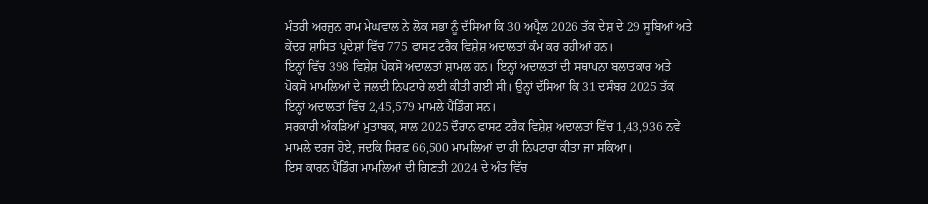ਮੰਤਰੀ ਅਰਜੁਨ ਰਾਮ ਮੇਘਵਾਲ ਨੇ ਲੋਕ ਸਭਾ ਨੂੰ ਦੱਸਿਆ ਕਿ 30 ਅਪ੍ਰੈਲ 2026 ਤੱਕ ਦੇਸ਼ ਦੇ 29 ਸੂਬਿਆਂ ਅਤੇ ਕੇਂਦਰ ਸ਼ਾਸਿਤ ਪ੍ਰਦੇਸ਼ਾਂ ਵਿੱਚ 775 ਫਾਸਟ ਟਰੈਕ ਵਿਸ਼ੇਸ਼ ਅਦਾਲਤਾਂ ਕੰਮ ਕਰ ਰਹੀਆਂ ਹਨ।
ਇਨ੍ਹਾਂ ਵਿੱਚ 398 ਵਿਸ਼ੇਸ਼ ਪੋਕਸੋ ਅਦਾਲਤਾਂ ਸ਼ਾਮਲ ਹਨ। ਇਨ੍ਹਾਂ ਅਦਾਲਤਾਂ ਦੀ ਸਥਾਪਨਾ ਬਲਾਤਕਾਰ ਅਤੇ ਪੋਕਸੋ ਮਾਮਲਿਆਂ ਦੇ ਜਲਦੀ ਨਿਪਟਾਰੇ ਲਈ ਕੀਤੀ ਗਈ ਸੀ। ਉਨ੍ਹਾਂ ਦੱਸਿਆ ਕਿ 31 ਦਸੰਬਰ 2025 ਤੱਕ ਇਨ੍ਹਾਂ ਅਦਾਲਤਾਂ ਵਿੱਚ 2,45,579 ਮਾਮਲੇ ਪੈਂਡਿੰਗ ਸਨ।
ਸਰਕਾਰੀ ਅੰਕੜਿਆਂ ਮੁਤਾਬਕ, ਸਾਲ 2025 ਦੌਰਾਨ ਫਾਸਟ ਟਰੈਕ ਵਿਸ਼ੇਸ਼ ਅਦਾਲਤਾਂ ਵਿੱਚ 1,43,936 ਨਵੇਂ ਮਾਮਲੇ ਦਰਜ ਹੋਏ, ਜਦਕਿ ਸਿਰਫ਼ 66,500 ਮਾਮਲਿਆਂ ਦਾ ਹੀ ਨਿਪਟਾਰਾ ਕੀਤਾ ਜਾ ਸਕਿਆ।
ਇਸ ਕਾਰਨ ਪੈਂਡਿੰਗ ਮਾਮਲਿਆਂ ਦੀ ਗਿਣਤੀ 2024 ਦੇ ਅੰਤ ਵਿੱਚ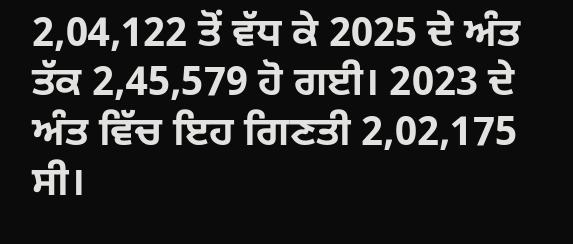2,04,122 ਤੋਂ ਵੱਧ ਕੇ 2025 ਦੇ ਅੰਤ ਤੱਕ 2,45,579 ਹੋ ਗਈ। 2023 ਦੇ ਅੰਤ ਵਿੱਚ ਇਹ ਗਿਣਤੀ 2,02,175 ਸੀ।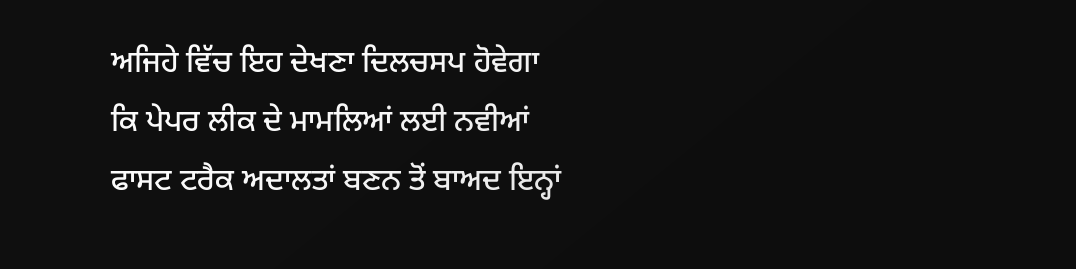ਅਜਿਹੇ ਵਿੱਚ ਇਹ ਦੇਖਣਾ ਦਿਲਚਸਪ ਹੋਵੇਗਾ ਕਿ ਪੇਪਰ ਲੀਕ ਦੇ ਮਾਮਲਿਆਂ ਲਈ ਨਵੀਆਂ ਫਾਸਟ ਟਰੈਕ ਅਦਾਲਤਾਂ ਬਣਨ ਤੋਂ ਬਾਅਦ ਇਨ੍ਹਾਂ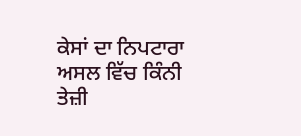ਕੇਸਾਂ ਦਾ ਨਿਪਟਾਰਾ ਅਸਲ ਵਿੱਚ ਕਿੰਨੀ ਤੇਜ਼ੀ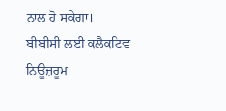ਨਾਲ ਹੋ ਸਕੇਗਾ।
ਬੀਬੀਸੀ ਲਈ ਕਲੈਕਟਿਵ ਨਿਊਜ਼ਰੂਮ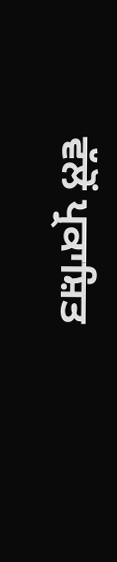ਵੱਲੋਂ ਪ੍ਰਕਾਸ਼ਿਤ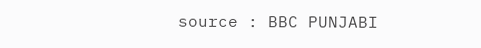source : BBC PUNJABI